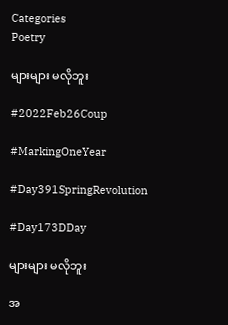Categories
Poetry

များများ မလိုဘူး

#2022Feb26Coup

#MarkingOneYear

#Day391SpringRevolution

#Day173DDay

များများ မလိုဘူး

အ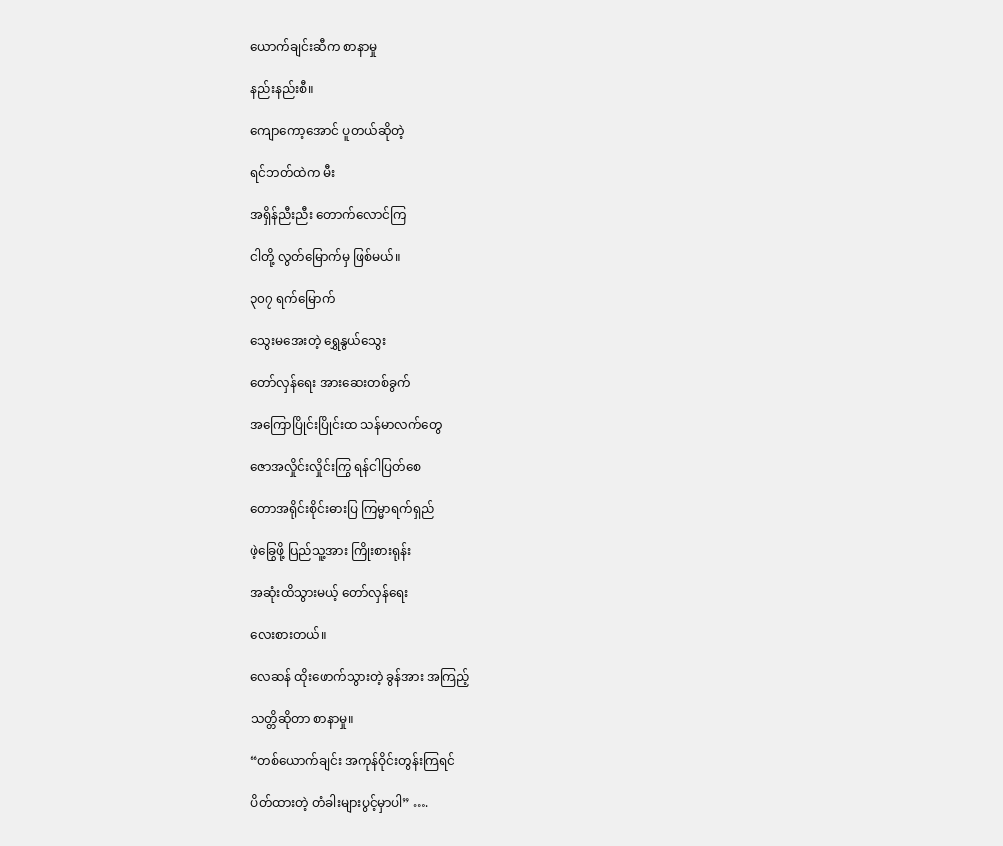ယောက်ချင်းဆီက စာနာမှု

နည်းနည်းစီ။

ကျောကော့အောင် ပူတယ်ဆိုတဲ့

ရင်ဘတ်ထဲက မီး

အရှိန်ညီးညီး တောက်လောင်ကြ

ငါတို့ လွတ်မြောက်မှ ဖြစ်မယ်။

၃၀၇ ရက်မြောက်

သွေးမအေးတဲ့ ရွှေနွယ်သွေး

တော်လှန်ရေး အားဆေးတစ်ခွက်

အကြောပြိုင်းပြိုင်းထ သန်မာလက်တွေ

ဇောအလှိုင်းလှိုင်းကြွ ရန်ငါပြတ်စေ

တောအရိုင်းစိုင်းဓားပြ ကြမ္မာရက်ရှည်

ဖဲ့ခြွေဖို့ ပြည်သူ့အား ကြိုးစားရုန်း

အဆုံးထိသွားမယ့် တော်လှန်ရေး

လေးစားတယ်။

လေဆန် ထိုးဖောက်သွားတဲ့ ခွန်အား အကြည့်

သတ္တိဆိုတာ စာနာမှု။

“တစ်ယောက်ချင်း အကုန်ဝိုင်းတွန်းကြရင်

ပိတ်ထားတဲ့ တံခါးများပွင့်မှာပါ” ….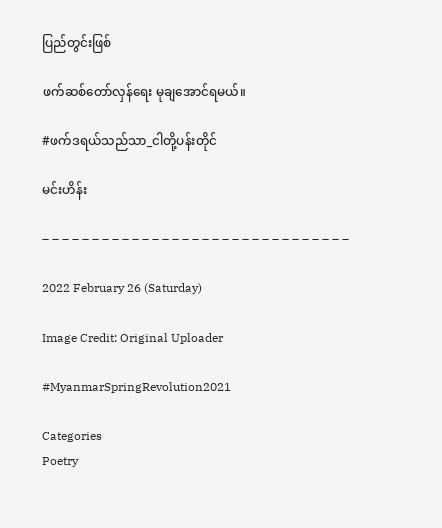ပြည်တွင်းဖြစ်

ဖက်ဆစ်တော်လှန်ရေး မုချအောင်ရမယ်။

#ဖက်ဒရယ်သည်သာ_ငါတို့ပန်းတိုင်

မင်းဟိန်း

– – – – – – – – – – – – – – – – – – – – – – – – – – – – – – –

2022 February 26 (Saturday)

Image Credit: Original Uploader

#MyanmarSpringRevolution2021

Categories
Poetry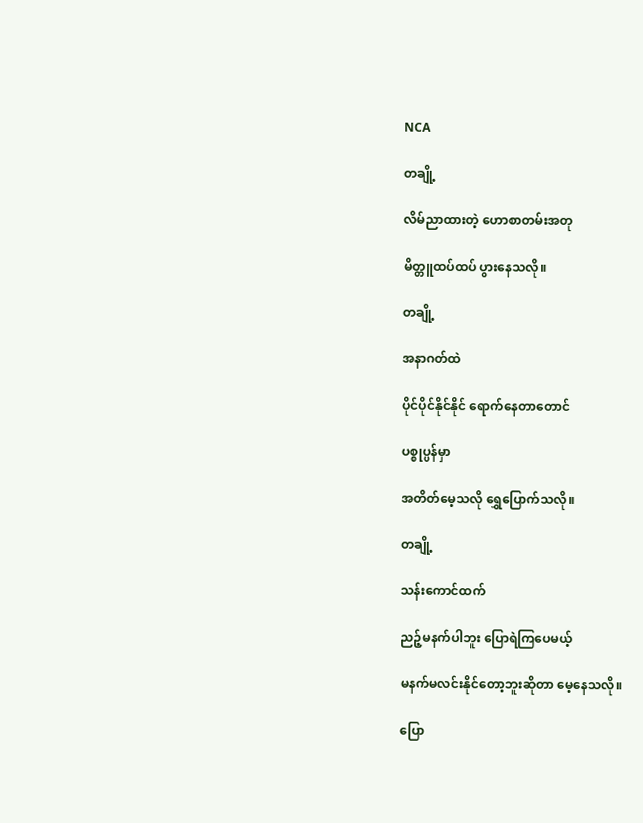NCA

တချို့

လိမ်ညာထားတဲ့ ဟောစာတမ်းအတု

မိတ္တူထပ်ထပ် ပွားနေသလို။

တချို့

အနာဂတ်ထဲ

ပိုင်ပိုင်နိုင်နိုင် ရောက်နေတာတောင်

ပစ္စုပ္ပန်မှာ

အတိတ်မေ့သလို ရွှေပြောက်သလို။

တချို့

သန်းကောင်ထက်

ညဉ့်မနက်ပါဘူး ပြောရဲကြပေမယ့်

မနက်မလင်းနိုင်တော့ဘူးဆိုတာ မေ့နေသလို။

ပြော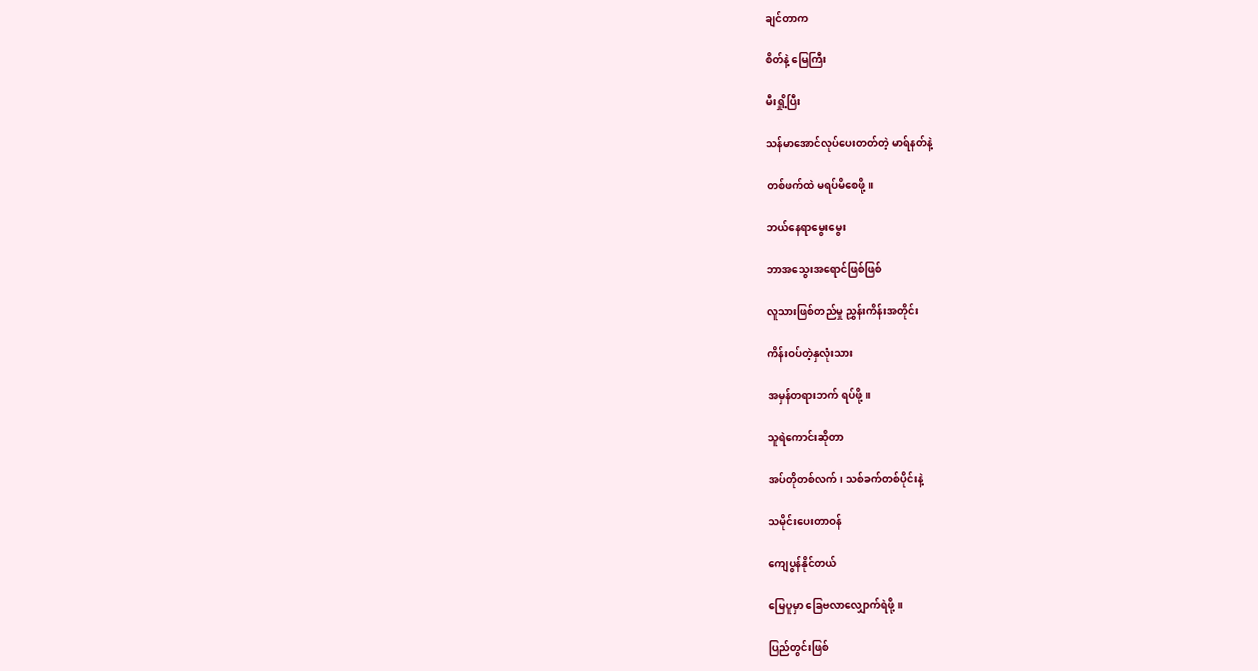ချင်တာက

စိတ်နဲ့ မြေကြီး

မီးရှို့ပြီး

သန်မာအောင်လုပ်ပေးတတ်တဲ့ မာရ်နတ်နဲ့

တစ်ဖက်ထဲ မရပ်မိစေဖို့။

ဘယ်နေရာမွေးမွေး

ဘာအသွေးအရောင်ဖြစ်ဖြစ်

လူသားဖြစ်တည်မှု ညွှန်းကိန်းအတိုင်း

ကိန်းဝပ်တဲ့နှလုံးသား

အမှန်တရားဘက် ရပ်ဖို့။

သူရဲကောင်းဆိုတာ

အပ်တိုတစ်လက်၊ သစ်ခက်တစ်ပိုင်းနဲ့

သမိုင်းပေးတာဝန်

ကျေပွန်နိုင်တယ်

မြေပူမှာ ခြေဗလာလျှောက်ရဲဖို့။

ပြည်တွင်းဖြစ်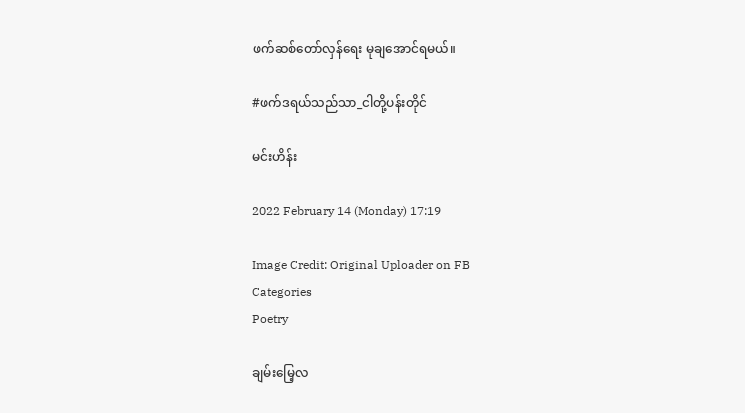ဖက်ဆစ်တော်လှန်ရေး မုချအောင်ရမယ်။

#ဖက်ဒရယ်သည်သာ_ငါတို့ပန်းတိုင်

မင်းဟိန်း

2022 February 14 (Monday) 17:19

Image Credit: Original Uploader on FB
Categories
Poetry

ချမ်းမြေ့လ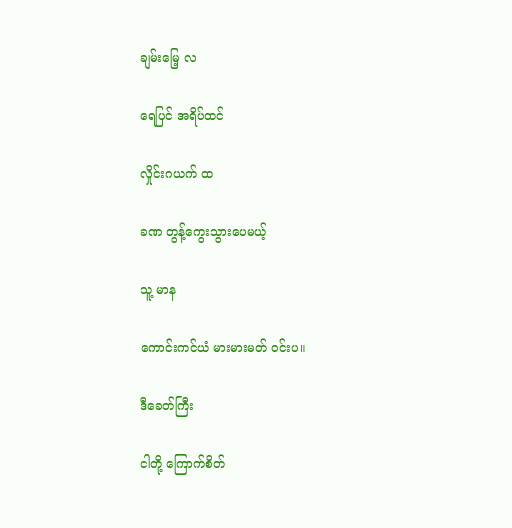ချမ်းမြေ့ လ

ရေပြင် အရိပ်ထင်

လှိုင်းဂယက် ထ

ခဏ တွန့်ကွေးသွားပေမယ့်

သူ့ မာန

ကောင်းကင်ယံ မားမားမတ် ဝင်းပ။

ဒီခေတ်ကြီး

ငါတို့ ကြောက်စိတ်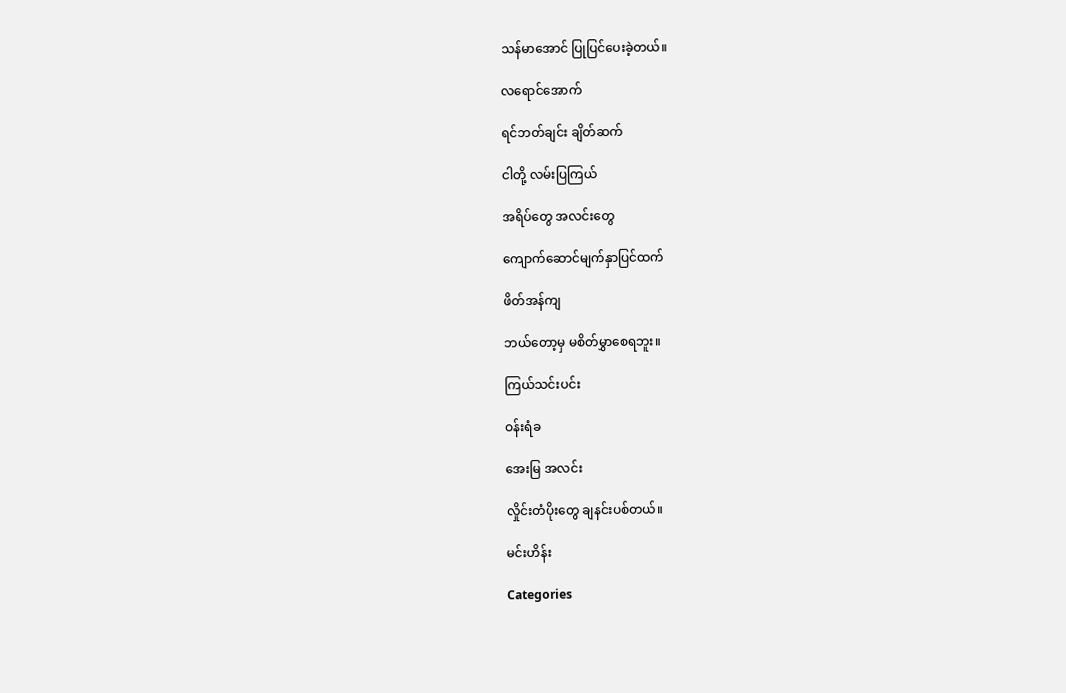သန်မာအောင် ပြုပြင်ပေးခဲ့တယ်။

လရောင်အောက်

ရင်ဘတ်ချင်း ချိတ်ဆက်

ငါတို့ လမ်းပြကြယ်

အရိပ်တွေ အလင်းတွေ

ကျောက်ဆောင်မျက်နှာပြင်ထက်

ဖိတ်အန်ကျ

ဘယ်တော့မှ မစိတ်မွှာစေရဘူး။

ကြယ်သင်းပင်း

ဝန်းရံခ

အေးမြ အလင်း

လှိုင်းတံပိုးတွေ ချနင်းပစ်တယ်။

မင်းဟိန်း

Categories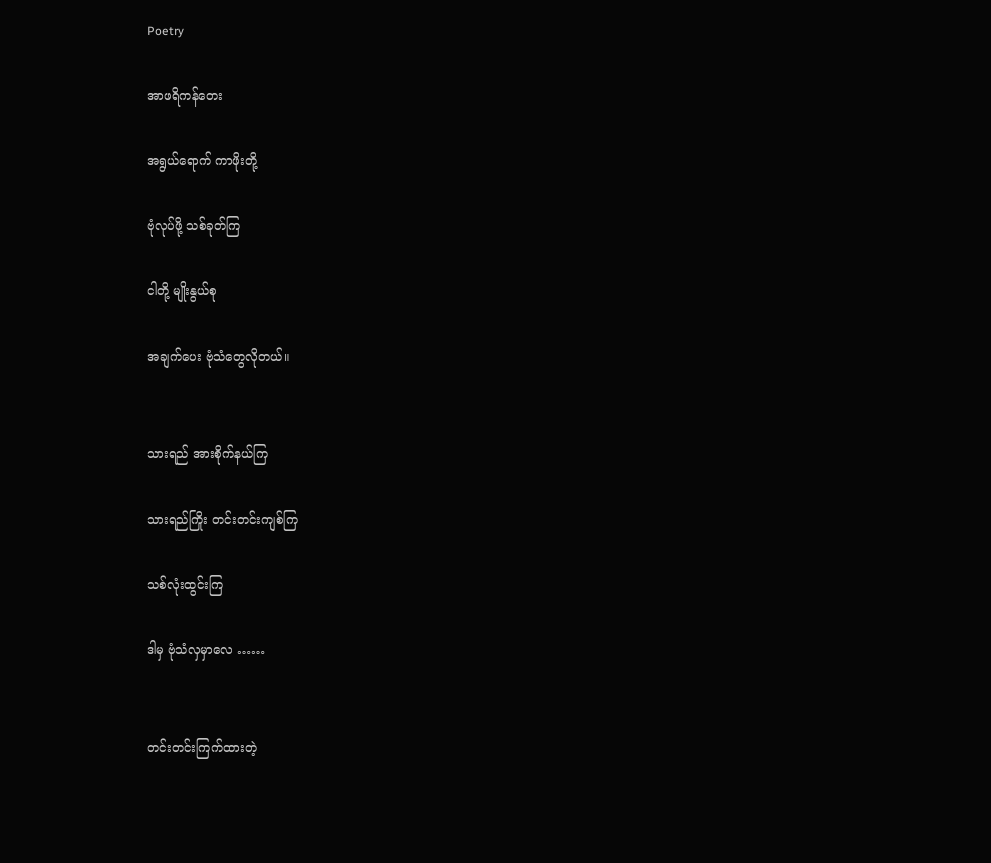Poetry

အာဖရိကန်တေး

အရွယ်ရောက် ကာဖိုးတို့

ဗုံလုပ်ဖို့ သစ်ခုတ်ကြ

ငါတို့ မျိုးနွယ်စု

အချက်ပေး ဗုံသံတွေလိုတယ်။


သားရည် အားစိုက်နယ်ကြ

သားရည်ကြိုး တင်းတင်းကျစ်ကြ

သစ်လုံးထွင်းကြ

ဒါမှ ဗုံသံလှမှာလေ ……


တင်းတင်းကြက်ထားတဲ့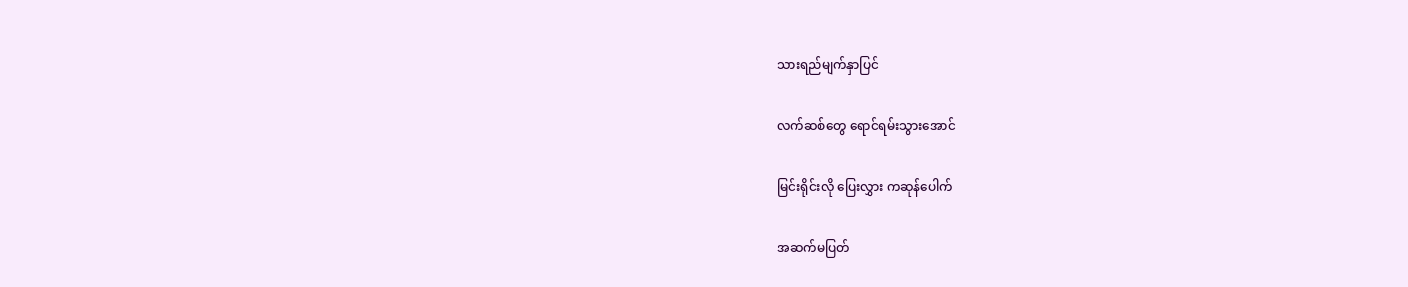သားရည်မျက်နှာပြင်

လက်ဆစ်တွေ ရောင်ရမ်းသွားအောင်

မြင်းရိုင်းလို ပြေးလွှား ကဆုန်ပေါက်

အဆက်မပြတ်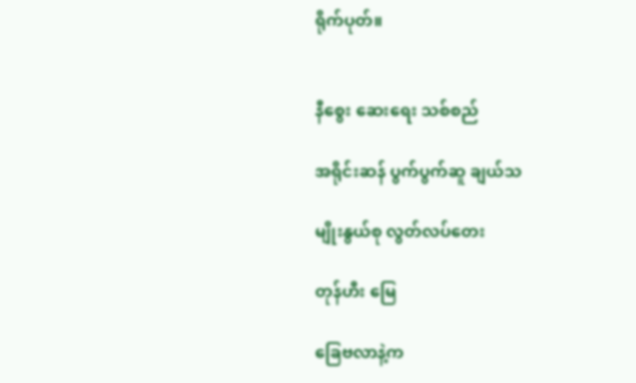ရိုက်ပုတ်။


နီစွေး ဆေးရေး သစ်စည်

အရိုင်းဆန် ပွက်ပွက်ဆူ ချယ်သ

မျိုးနွယ်စု လွတ်လပ်တေး

တုန်ဟီး မြေ

ခြေဗလာနဲ့က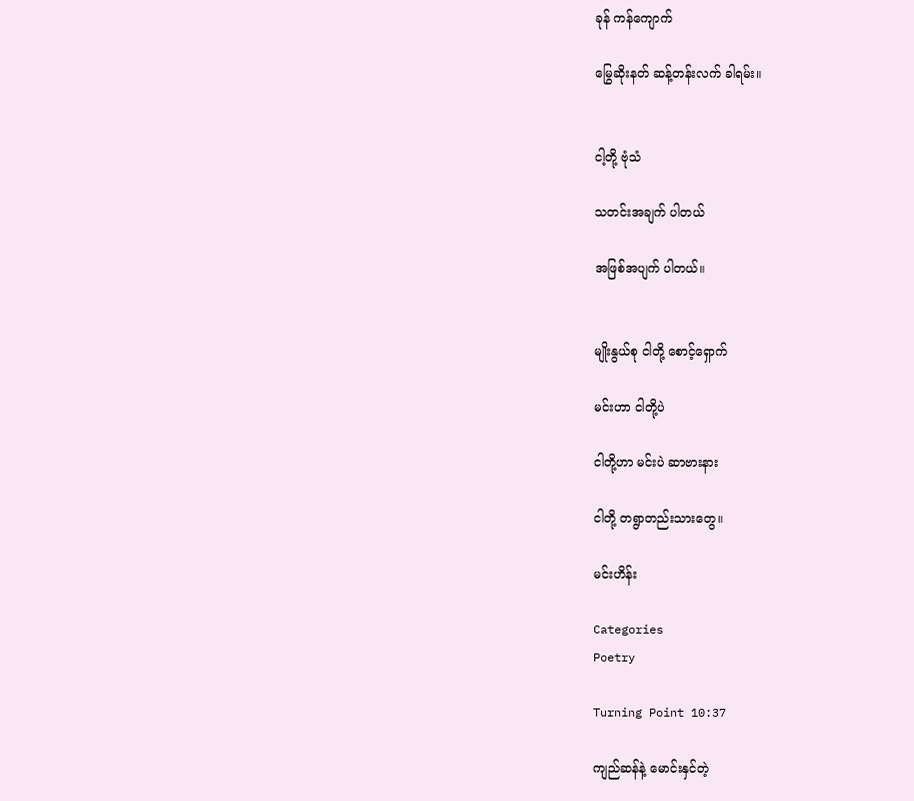ခုန် ကန်ကျောက်

မြွေဆိုးနတ် ဆန့်တန်းလက် ခါရမ်း။


ငါ့တို့ ဗုံသံ

သတင်းအချက် ပါတယ်

အဖြစ်အပျက် ပါတယ်။


မျိုးနွယ်စု ငါတို့ စောင့်ရှောက်

မင်းဟာ ငါတို့ပဲ

ငါတို့ဟာ မင်းပဲ ဆာဗားနား

ငါတို့ တရွာတည်းသားတွေ။

မင်းဟိန်း

Categories
Poetry

Turning Point 10:37

ကျည်ဆန်နဲ့ မောင်းနှင်တဲ့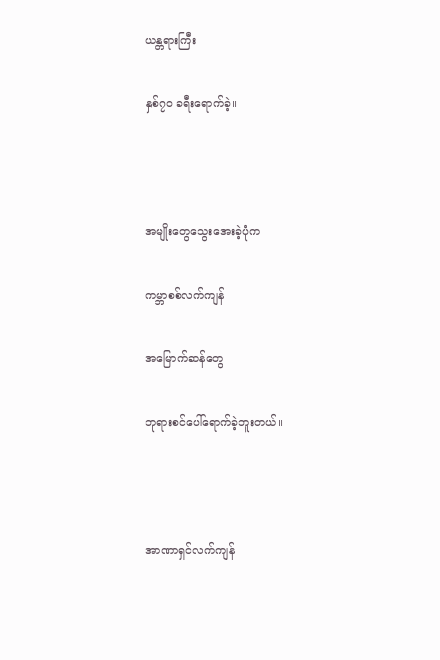ယန္တရားကြီး

နှစ်၇၀ ခရီးရောက်ခဲ့။



အမျိုးတွေသွေးအေးခဲ့ပုံက

ကမ္ဘာစစ်လက်ကျန်

အမြောက်ဆန်တွေ

ဘုရားစင်ပေါ်ရောက်ခဲ့ဘူးတယ်။



အာဏာရှင်လက်ကျန်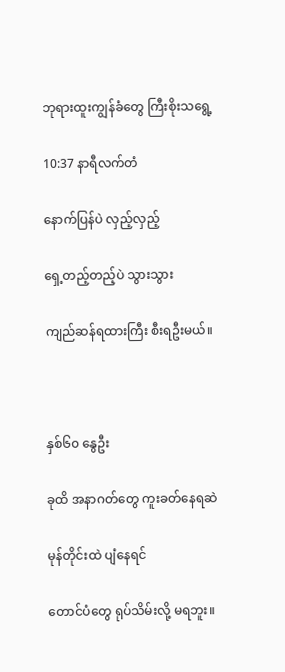ဘုရားထူးကျွန်ခံတွေ ကြီးစိုးသရွေ့

10:37 နာရီလက်တံ

နောက်ပြန်ပဲ လှည့်လှည့်

ရှေ့တည့်တည့်ပဲ သွားသွား

ကျည်ဆန်ရထားကြီး စီးရဦးမယ်။



နှစ်၆၀ နွေဦး

ခုထိ အနာဂတ်တွေ ကူးခတ်နေရဆဲ

မုန်တိုင်းထဲ ပျံနေရင်

တောင်ပံတွေ ရုပ်သိမ်းလို့ မရဘူး။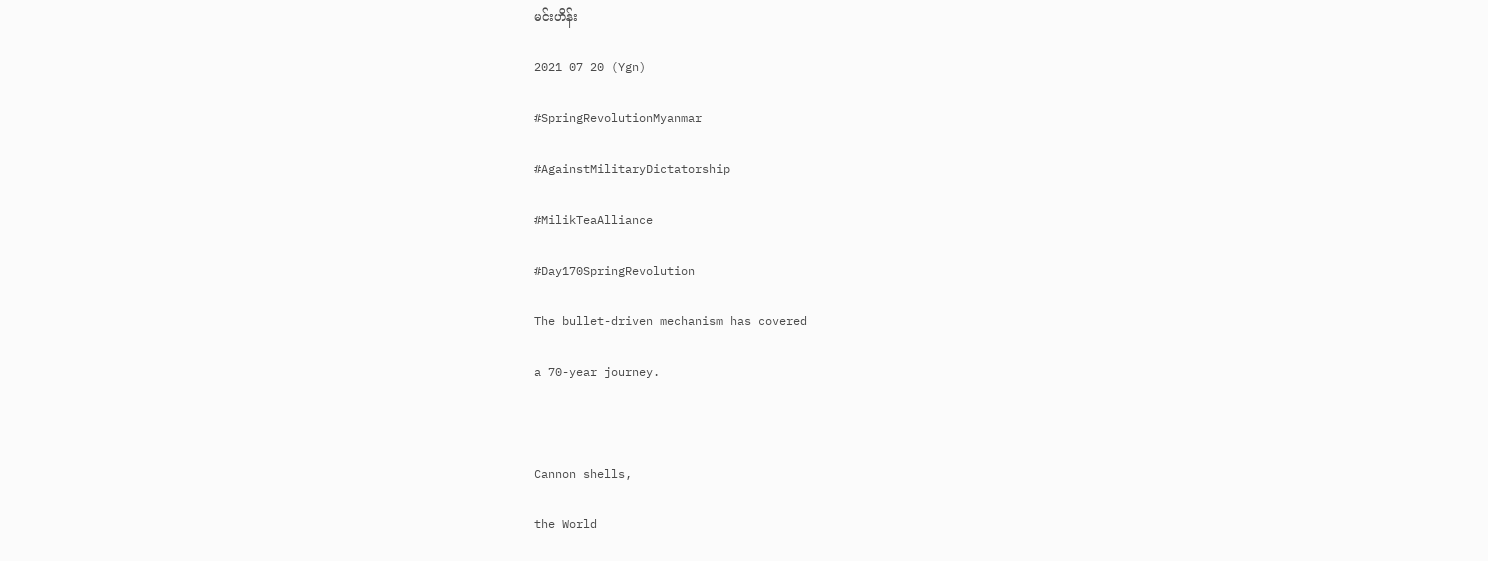မင်းဟိန်း

2021 07 20 (Ygn)

#SpringRevolutionMyanmar

#AgainstMilitaryDictatorship

#MilikTeaAlliance

#Day170SpringRevolution

The bullet-driven mechanism has covered

a 70-year journey.



Cannon shells,

the World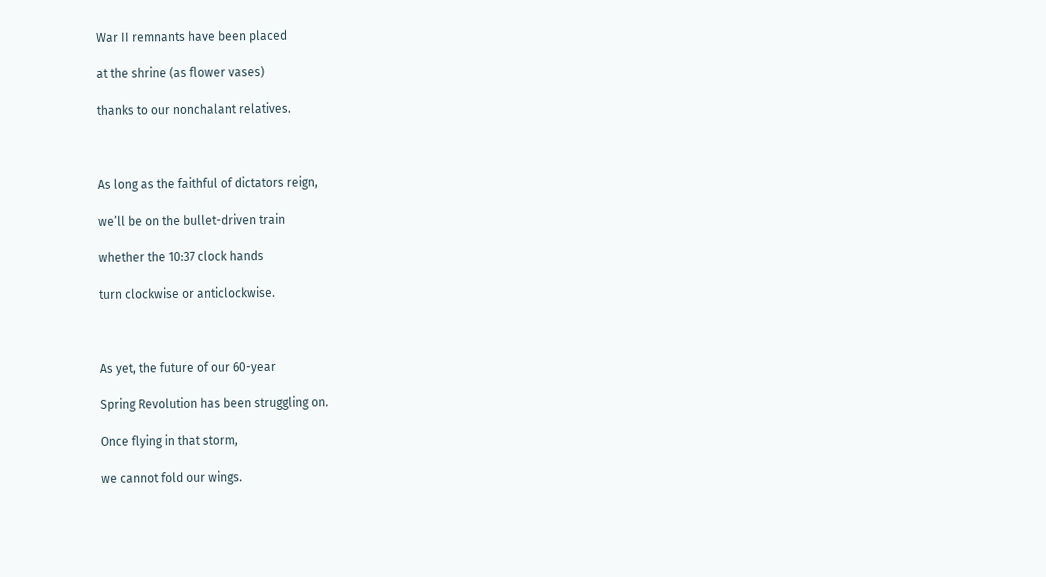War II remnants have been placed

at the shrine (as flower vases)

thanks to our nonchalant relatives.



As long as the faithful of dictators reign,

we’ll be on the bullet-driven train

whether the 10:37 clock hands

turn clockwise or anticlockwise.



As yet, the future of our 60-year

Spring Revolution has been struggling on.

Once flying in that storm,

we cannot fold our wings.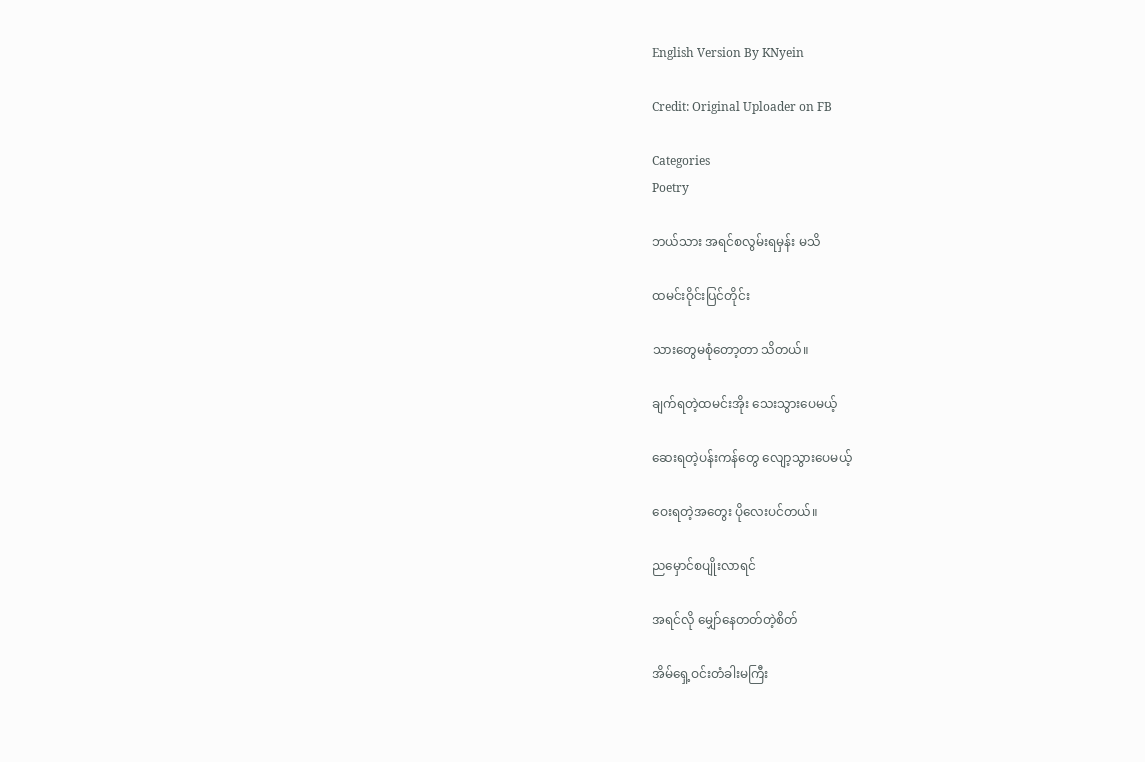English Version By KNyein

Credit: Original Uploader on FB

Categories
Poetry

ဘယ်သား အရင်စလွမ်းရမှန်း မသိ

ထမင်းဝိုင်းပြင်တိုင်း

သားတွေမစုံတော့တာ သိတယ်။

ချက်ရတဲ့ထမင်းအိုး သေးသွားပေမယ့်

ဆေးရတဲ့ပန်းကန်တွေ လျော့သွားပေမယ့်

ဝေးရတဲ့အတွေး ပိုလေးပင်တယ်။

ညမှောင်စပျိုးလာရင်

အရင်လို မျှော်နေတတ်တဲ့စိတ်

အိမ်ရှေ့ဝင်းတံခါးမကြီး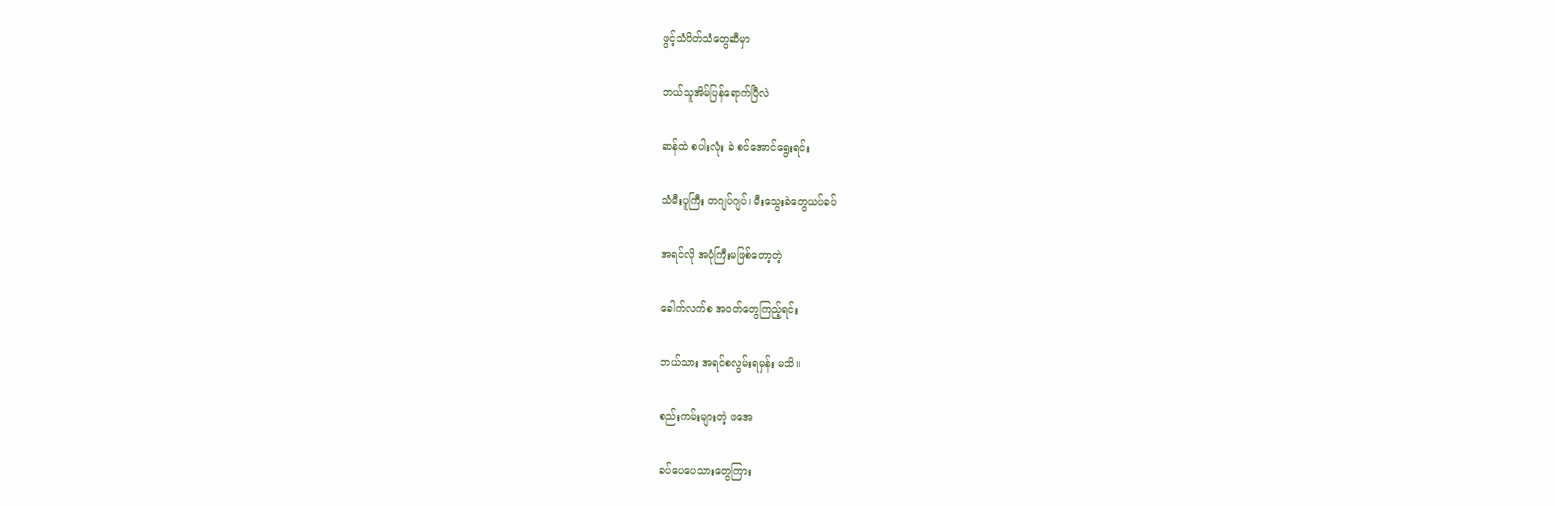ဖွင့်သံပိတ်သံတွေဆီမှာ

ဘယ်သူအိမ်ပြန်ရောက်ပြီလဲ

ဆန်ထဲ စပါးလုံး ခဲ စင်အောင်ရွေးရင်း

သံမီးပူကြီး တဂျပ်ဂျပ်၊ မီးသွေးခဲတွေယပ်ခပ်

အရင်လို အပုံကြီးမဖြစ်တော့တဲ့

ခေါက်လက်စ အဝတ်တွေကြည့်ရင်း

ဘယ်သား အရင်စလွမ်းရမှန်း မသိ။

စည်းကမ်းများတဲ့ ဖအေ

ခပ်ပေပေသားတွေကြား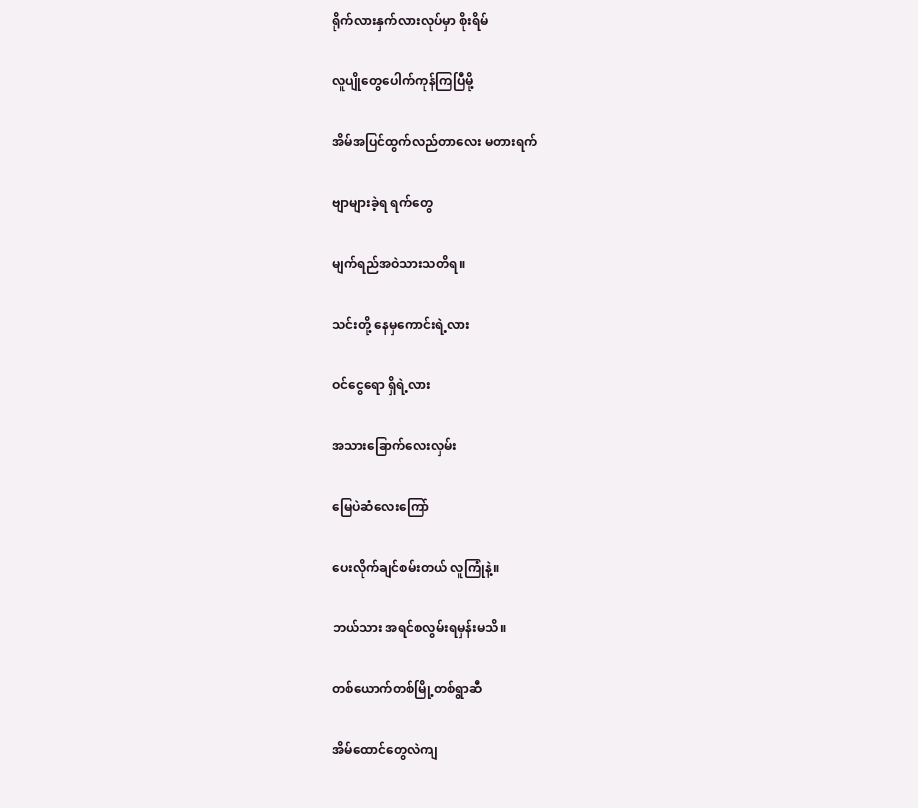ရိုက်လားနှက်လားလုပ်မှာ စိုးရိမ်

လူပျိုတွေပေါက်ကုန်ကြပြီမို့

အိမ်အပြင်ထွက်လည်တာလေး မတားရက်

ဗျာများခဲ့ရ ရက်တွေ

မျက်ရည်အဝဲသားသတိရ။

သင်းတို့ နေမှကောင်းရဲ့လား

ဝင်ငွေရော ရှိရဲ့လား

အသားခြောက်လေးလှမ်း

မြေပဲဆံလေးကြော်

ပေးလိုက်ချင်စမ်းတယ် လူကြုံနဲ့။

ဘယ်သား အရင်စလွမ်းရမှန်းမသိ။

တစ်ယောက်တစ်မြို့တစ်ရွာဆီ

အိမ်ထောင်တွေလဲကျ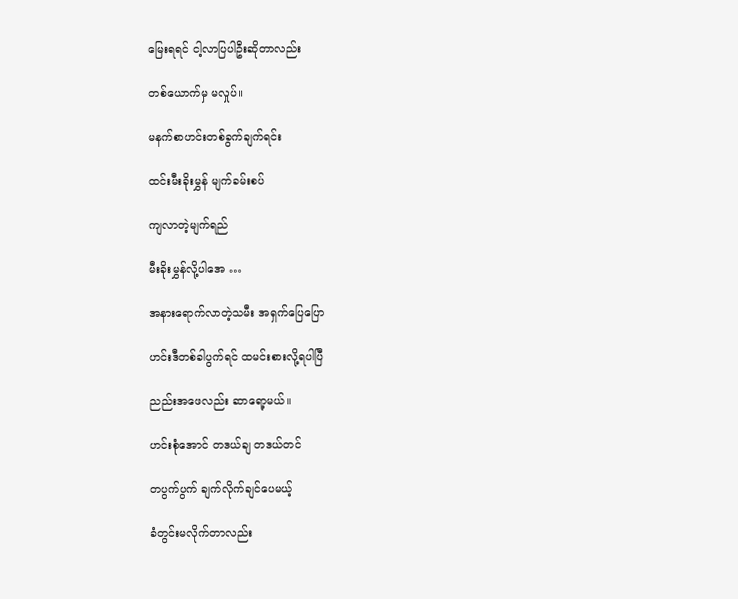မြေးရရင် ငါ့လာပြပါဦးဆိုတာလည်း

တစ်ယောက်မှ မလှုပ်။

မနက်စာဟင်းတစ်ခွက်ချက်ရင်း

ထင်းမီးခိုးမွှန် မျက်ခမ်းစပ်

ကျလာတဲ့မျက်ရည်

မီးခိုးမွှန်လို့ပါအေ …

အနားရောက်လာတဲ့သမီး အရှက်ပြေပြော

ဟင်းဒီတစ်ခါပွက်ရင် ထမင်းစားလို့ရပါပြီ

ညည်းအဖေလည်း ဆာရော့မယ်။

ဟင်းစုံအောင် တဒယ်ချ တဒယ်တင်

တပွက်ပွက် ချက်လိုက်ချင်ပေမယ့်

ခံတွင်းမလိုက်တာလည်း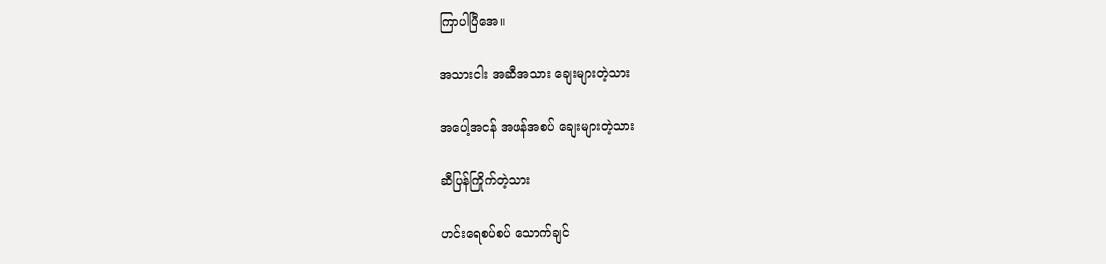ကြာပါပြီ‌အေ။

အသားငါး အဆီအသား ချေးများတဲ့သား

အပေါ့အငန် အဖန်အစပ် ချေးများတဲ့သား

ဆီပြန်ကြိုက်တဲ့သား

ဟင်းရေစပ်စပ် သောက်ချင်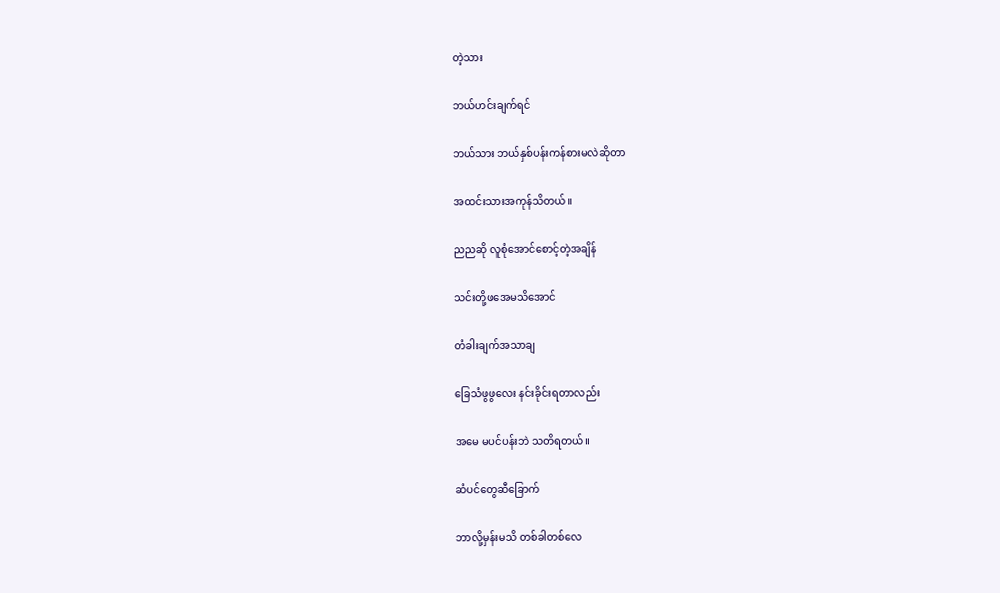တဲ့သား

ဘယ်ဟင်းချက်ရင်

ဘယ်သား ဘယ်နှစ်ပန်းကန်စားမလဲဆိုတာ

အထင်းသားအကုန်သိတယ်။

ညညဆို လူစုံအောင်စောင့်တဲ့အချိန်

သင်းတို့ဖအေမသိအောင်

တံခါးချက်အသာချ

ခြေသံဖွဖွလေး နင်းခိုင်းရတာလည်း

အမေ မပင်ပန်းဘဲ သတိရတယ်။

ဆံပင်တွေဆီခြောက်

ဘာလို့မှန်းမသိ တစ်ခါတစ်လေ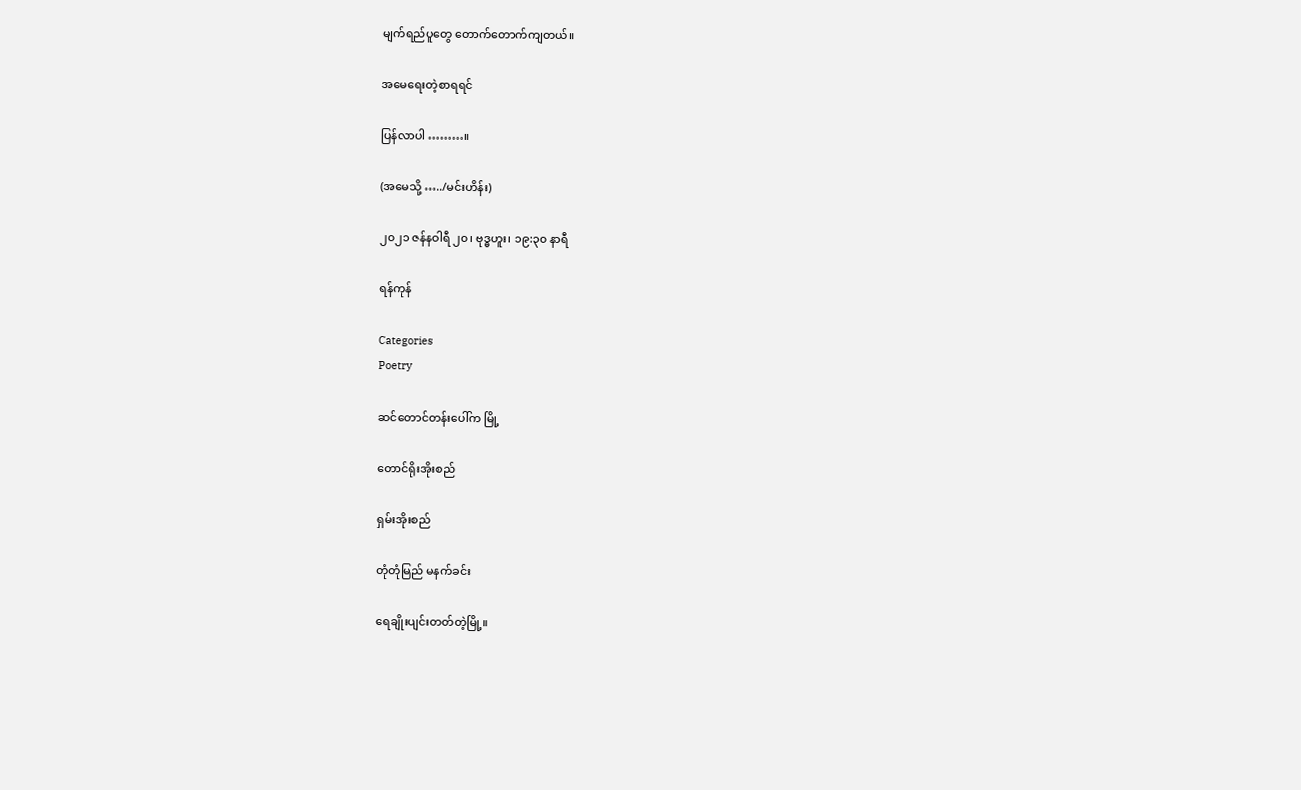မျက်ရည်ပူတွေ တောက်တောက်ကျတယ်။

အမေရေးတဲ့စာရရင်

ပြန်လာပါ ………။

(အမေသို့ …../မင်းဟိန်း)

၂၀၂၁ ဇန်နဝါရီ ၂၀၊ ဗုဒ္ဓဟူး၊ ၁၉:၃၀ နာရီ

ရန်ကုန်

Categories
Poetry

ဆင်တောင်တန်းပေါ်က မြို့

တောင်ရိုးအိုးစည်

ရှမ်းအိုးစည်

တုံတုံမြည် မနက်ခင်း

ရေချိုးပျင်းတတ်တဲ့မြို့။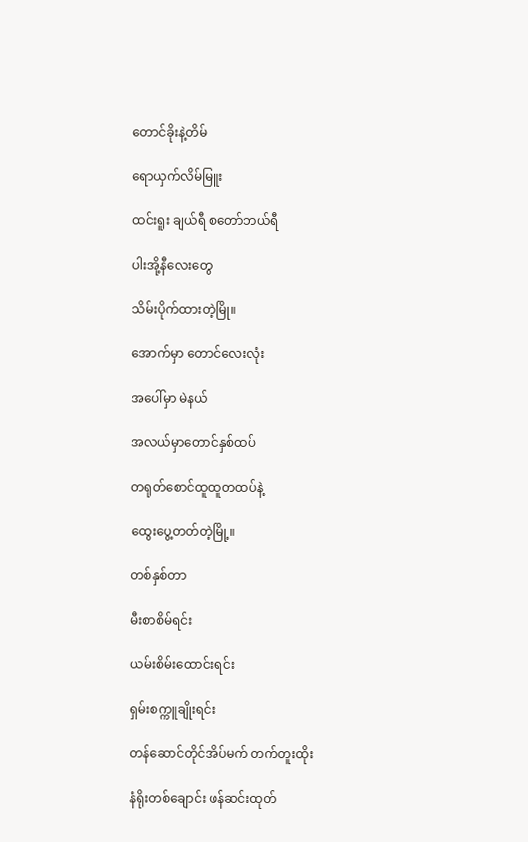တောင်ခိုးနဲ့တိမ်

ရောယှက်လိမ်မြူး

ထင်းရူး ချယ်ရီ စတော်ဘယ်ရီ

ပါးအို့နီလေးတွေ

သိမ်းပိုက်ထားတဲ့မြို။

အောက်မှာ တောင်လေးလုံး

အပေါ်မှာ မဲနယ်

အလယ်မှာတောင်နှစ်ထပ်

တရုတ်စောင်ထူထူတထပ်နဲ့

ထွေးပွေ့တတ်တဲ့မြို့။

တစ်နှစ်တာ

မီးစာစိမ်ရင်း

ယမ်းစိမ်းထောင်းရင်း

ရှမ်းစက္ကူချိုးရင်း

တန်ဆောင်တိုင်အိပ်မက် တက်တူးထိုး

နံရိုးတစ်ချောင်း ဖန်ဆင်းထုတ်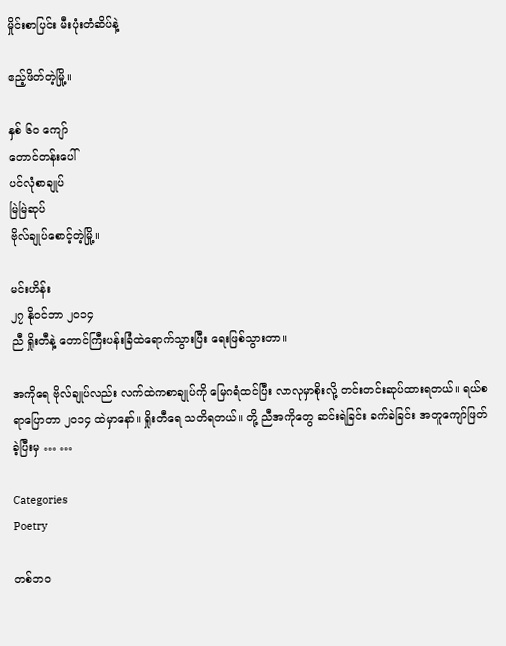မှိုင်းစာပြင်း မီးပုံးတံဆိပ်နဲ့

ဧည့်ဖိတ်တဲ့မြို့။

နှစ် ၆၀ ကျော်
တောင်တန်းပေါ်
ပင်လုံစာချုပ်
မြဲမြဲဆုပ်
ဗိုလ်ချုပ်စောင့်တဲ့မြို့။

မင်းဟိန်း
၂၇ နိုဝင်ဘာ ၂၀၁၄
ညီ ရှိုးတီနဲ့ တောင်ကြီးပန်းခြံထဲရောက်သွားပြီး ရေးဖြစ်သွားတာ။

အကိုရေ ဗိုလ်ချုပ်လည်း လက်ထဲကစာချုပ်ကို မြေဂရံထင်ပြီး လာလုမှာစိုးလို့ တင်းတင်းဆုပ်ထားရတယ်။ ရယ်စရာပြောတာ ၂၀၁၄ ထဲမှာနော်။ ရှိုးတီရေ သတိရတယ်။ တို့ ညီအကိုတွေ ဆင်းရဲခြင်း ခက်ခဲခြင်း အတူကျော်ဖြတ်ခဲ့ပြီးမှ … …

Categories
Poetry

တစ်ဘဝ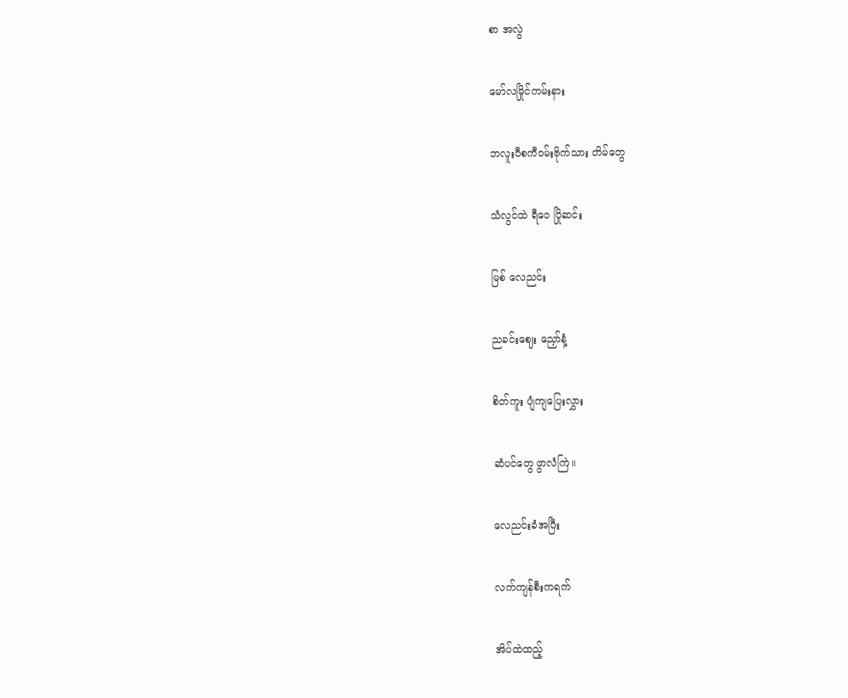စာ အလွဲ

မော်လမြိုင်ကမ်းနား

ဘလူးဝီစကီဝမ်းဗိုက်သား တိမ်တွေ

သံလွင်ထဲ ရီဝေ ပြိုဆင်း

မြစ် လေညင်း

ညခင်းဈေး ညှော်နံ့

စိတ်ကူး ပျံကျပြေးလွှား

ဆံပင်တွေ ဖွာလံကြဲ။

လေညင်းခံအပြီး

လက်ကျန်စီးကရက်

အိပ်ထဲထည့်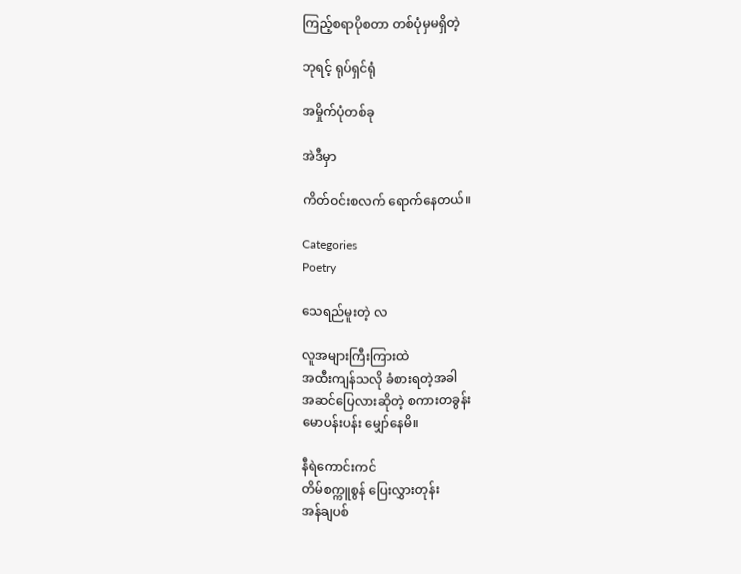ကြည့်စရာပိုစတာ တစ်ပုံမှမရှိတဲ့

ဘုရင့် ရုပ်ရှင်ရုံ

အမှိုက်ပုံတစ်ခု

အဲဒီမှာ

ကိတ်ဝင်းစလက် ရောက်နေတယ်။

Categories
Poetry

သေရည်မူးတဲ့ လ

လူအများကြီးကြားထဲ
အထီးကျန်သလို ခံစားရတဲ့အခါ
အဆင်ပြေလားဆိုတဲ့ စကားတခွန်း
မောပန်းပန်း မျှော်နေမိ။

နီရဲကောင်းကင်
တိမ်စက္ကူစွန် ပြေးလွှားတုန်း
အန်ချပစ်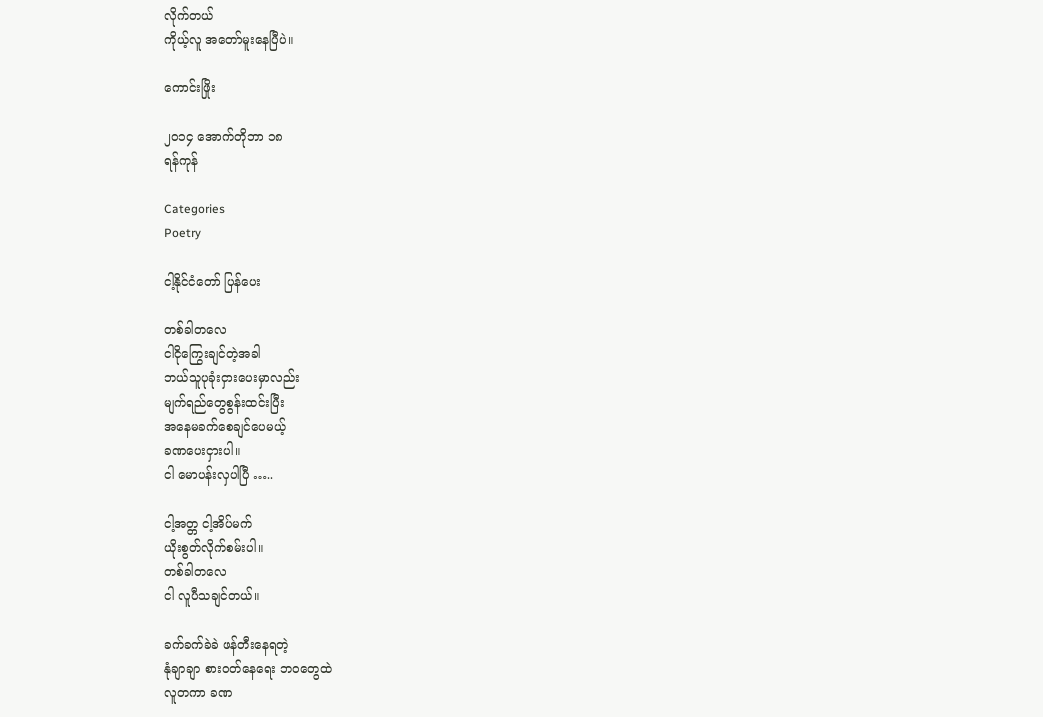လိုက်တယ်
ကိုယ့်လူ အတော်မူးနေပြီပဲ။

ကောင်းဖြိုး

၂၀၁၄ အောက်တိုဘာ ၁၈
ရန်ကုန်

Categories
Poetry

ငါ့နိုင်ငံတော် ပြန်ပေး

တစ်ခါတလေ
ငါငိုကြွေးချင်တဲ့အခါ
ဘယ်သူပုခုံးငှားပေးမှာလည်း
မျက်ရည်တွေစွန်းထင်းပြီး
အနေမခက်စေချင်ပေမယ့်
ခဏပေးငှားပါ။
ငါ မောပန်းလှပါပြီ …..

ငါ့အတ္တ ငါ့အိပ်မက်
ယိုးစွတ်လိုက်စမ်းပါ။
တစ်ခါတလေ
ငါ လူပီသချင်တယ်။

ခက်ခက်ခဲခဲ ဖန်တီးနေရတဲ့
နုံချာချာ စားဝတ်နေရေး ဘဝတွေထဲ
လူတကာ ခဏ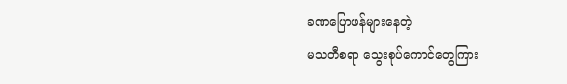ခဏပြောဖန်များနေတဲ့
မသတီစရာ သွေးစုပ်ကောင်တွေကြား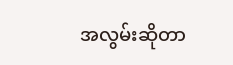အလွမ်းဆိုတာ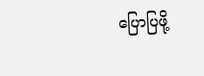ပြောပြဖို့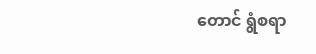တောင် ရွံစရာ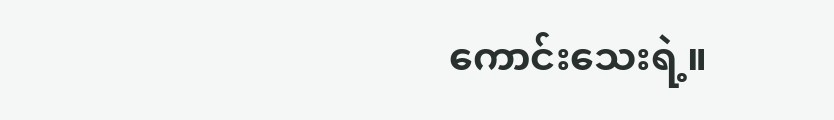ကောင်းသေးရဲ့။